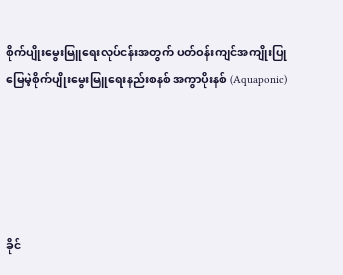စိုက်ပျိုးမွေးမြူရေးလုပ်ငန်းအတွက် ပတ်ဝန်းကျင်အကျိုးပြု  မြေမဲ့စိုက်ပျိုးမွေးမြူရေးနည်းစနစ် အကွာပိုးနစ် (Aquaponic)





ခိုင်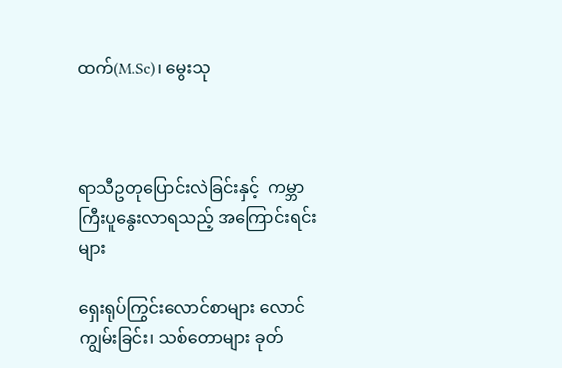ထက်(M.Sc)၊ မွေးသု



ရာသီဥတုပြောင်းလဲခြင်းနှင့်  ကမ္ဘာကြီးပူနွေးလာရသည့် အကြောင်းရင်းများ

ရှေးရုပ်ကြွင်းလောင်စာများ လောင်ကျွမ်းခြင်း၊ သစ်တောများ ခုတ်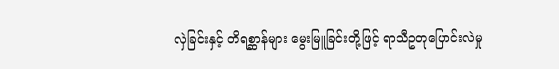လှဲခြင်းနှင့် တိရစ္ဆာန်များ မွေးမြူခြင်းတို့ဖြင့် ရာသီဥတုပြောင်းလဲမှု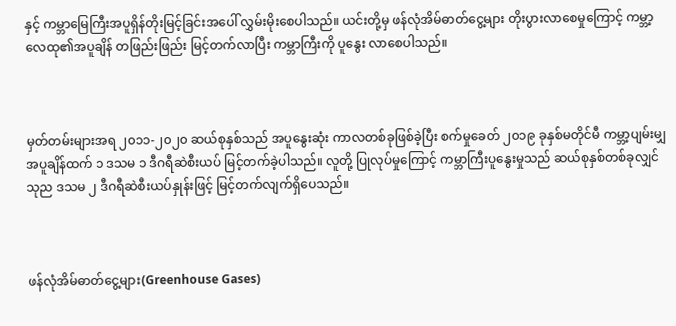နှင့် ကမ္ဘာမြေကြီးအပူရှိန်တိုးမြင့်ခြင်းအပေါ် လွှမ်းမိုးစေပါသည်။ ယင်းတို့မှ ဖန်လုံအိမ်ဓာတ်ငွေ့များ တိုးပွားလာစေမှုကြောင့် ကမ္ဘာ့လေထု၏အပူချိန် တဖြည်းဖြည်း မြင့်တက်လာပြီး ကမ္ဘာကြီးကို ပူနွေး လာစေပါသည်။



မှတ်တမ်းများအရ ၂၀၁၁-၂၀၂၀ ဆယ်စုနှစ်သည် အပူနွေးဆုံး ကာလတစ်ခုဖြစ်ခဲ့ပြီး စက်မှုခေတ် ၂၀၁၉ ခုနှစ်မတိုင်မီ ကမ္ဘာ့ပျမ်းမျှ အပူချိန်ထက် ၁ ဒသမ ၁ ဒီဂရီဆဲစီးယပ် မြင့်တက်ခဲ့ပါသည်။ လူတို့ ပြုလုပ်မှုကြောင့် ကမ္ဘာကြီးပူနွေးမှုသည် ဆယ်စုနှစ်တစ်ခုလျှင် သုည ဒသမ ၂ ဒီဂရီဆဲစီးယပ်နှုန်းဖြင့် မြင့်တက်လျက်ရှိပေသည်။



ဖန်လုံအိမ်ဓာတ်ငွေ့များ(Greenhouse Gases)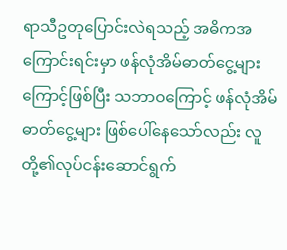ရာသီဥတုပြောင်းလဲရသည့် အဓိကအကြောင်းရင်းမှာ ဖန်လုံအိမ်ဓာတ်ငွေ့များကြောင့်ဖြစ်ပြီး သဘာဝကြောင့် ဖန်လုံအိမ်ဓာတ်ငွေ့များ ဖြစ်ပေါ်နေသော်လည်း လူတို့၏လုပ်ငန်းဆောင်ရွက်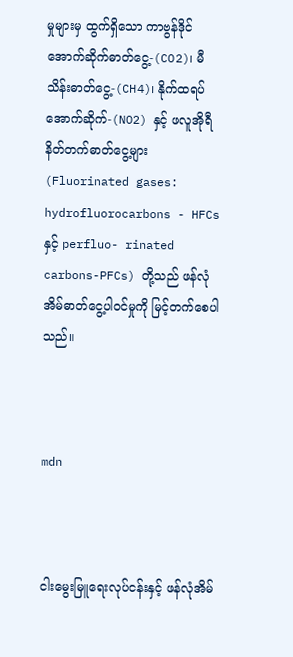မှုများမှ ထွက်ရှိသော ကာဗွန်ဒိုင်အောက်ဆိုက်ဓာတ်ငွေ့-(CO2)၊ မီသိန်းဓာတ်ငွေ့-(CH4)၊ နိုက်ထရပ်အောက်ဆိုက်-(NO2) နှင့် ဖလူအိုရီနိတ်တက်ဓာတ်ငွေ့များ (Fluorinated gases: hydrofluorocarbons - HFCs နှင့် perfluo- rinated carbons-PFCs) တို့သည် ဖန်လုံအိမ်ဓာတ်ငွေ့ပါဝင်မှုကို မြင့်တက်စေပါသည်။



mdn



ငါးမွေးမြူရေးလုပ်ငန်းနှင့် ဖန်လုံအိမ်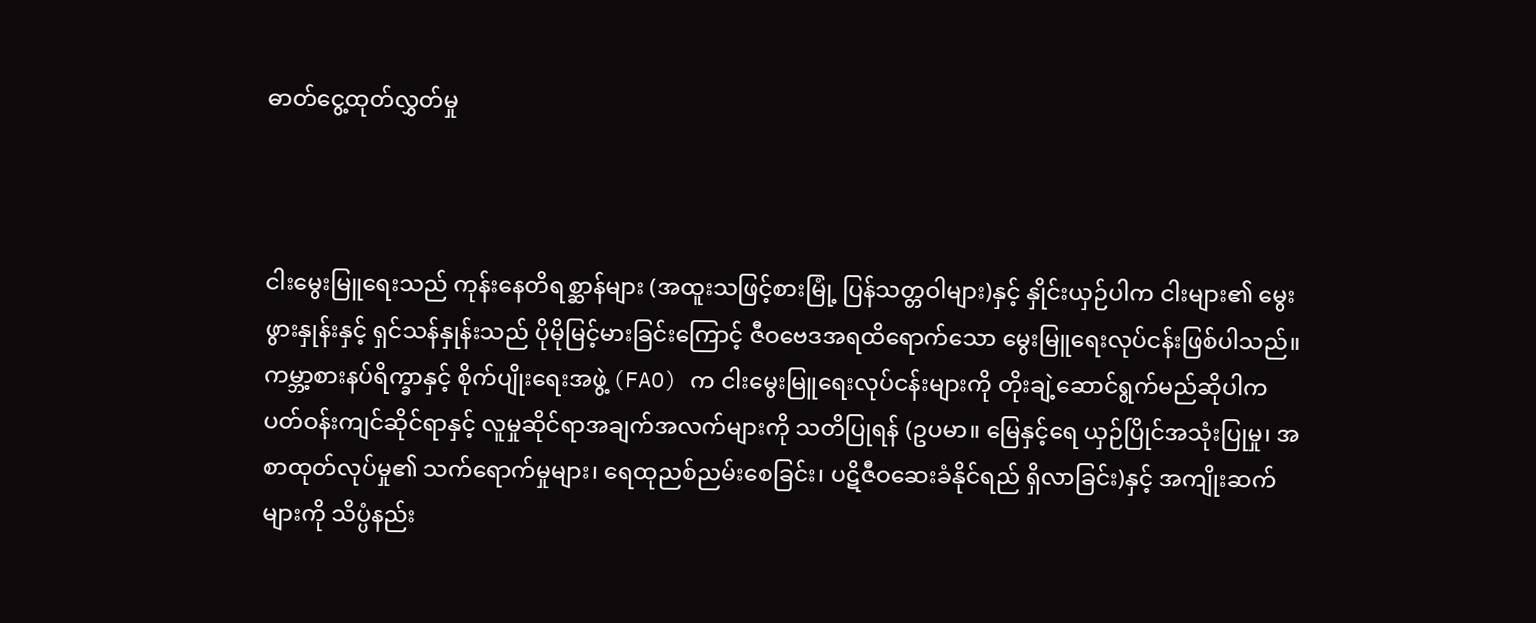ဓာတ်ငွေ့ထုတ်လွှတ်မှု



ငါးမွေးမြူရေးသည် ကုန်းနေတိရစ္ဆာန်များ (အထူးသဖြင့်စားမြုံ့ ပြန်သတ္တဝါများ)နှင့် နှိုင်းယှဉ်ပါက ငါးများ၏ မွေးဖွားနှုန်းနှင့် ရှင်သန်နှုန်းသည် ပိုမိုမြင့်မားခြင်းကြောင့် ဇီဝဗေဒအရထိရောက်သော မွေးမြူရေးလုပ်ငန်းဖြစ်ပါသည်။ ကမ္ဘာ့စားနပ်ရိက္ခာနှင့် စိုက်ပျိုးရေးအဖွဲ့ (FAO) က ငါးမွေးမြူရေးလုပ်ငန်းများကို တိုးချဲ့ဆောင်ရွက်မည်ဆိုပါက ပတ်ဝန်းကျင်ဆိုင်ရာနှင့် လူမှုဆိုင်ရာအချက်အလက်များကို သတိပြုရန် (ဥပမာ။ မြေနှင့်ရေ ယှဉ်ပြိုင်အသုံးပြုမှု၊ အစာထုတ်လုပ်မှု၏ သက်ရောက်မှုများ၊ ရေထုညစ်ညမ်းစေခြင်း၊ ပဋိဇီဝဆေးခံနိုင်ရည် ရှိလာခြင်း)နှင့် အကျိုးဆက်များကို သိပ္ပံနည်း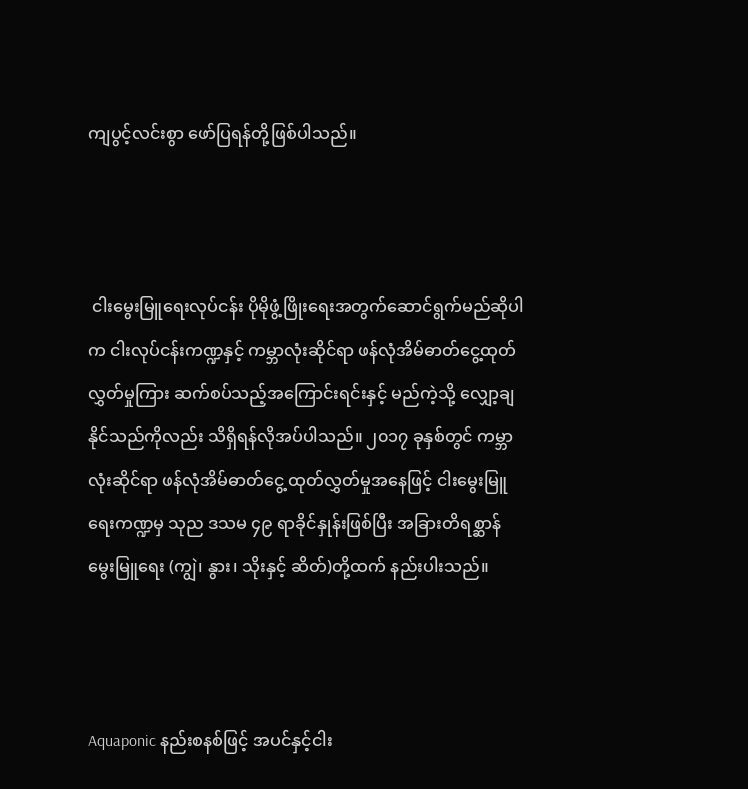ကျပွင့်လင်းစွာ ဖော်ပြရန်တို့ဖြစ်ပါသည်။



 ငါးမွေးမြူရေးလုပ်ငန်း ပိုမိုဖွံ့ဖြိုးရေးအတွက်ဆောင်ရွက်မည်ဆိုပါက ငါးလုပ်ငန်းကဏ္ဍနှင့် ကမ္ဘာလုံးဆိုင်ရာ ဖန်လုံအိမ်ဓာတ်ငွေ့ထုတ် လွှတ်မှုကြား ဆက်စပ်သည့်အကြောင်းရင်းနှင့် မည်ကဲ့သို့ လျှော့ချနိုင်သည်ကိုလည်း သိရှိရန်လိုအပ်ပါသည်။ ၂၀၁၇ ခုနှစ်တွင် ကမ္ဘာလုံးဆိုင်ရာ ဖန်လုံအိမ်ဓာတ်ငွေ့ ထုတ်လွှတ်မှုအနေဖြင့် ငါးမွေးမြူရေးကဏ္ဍမှ သုည ဒသမ ၄၉ ရာခိုင်နှုန်းဖြစ်ပြီး အခြားတိရစ္ဆာန် မွေးမြူရေး (ကျွဲ၊ နွား၊ သိုးနှင့် ဆိတ်)တို့ထက် နည်းပါးသည်။



Aquaponic နည်းစနစ်ဖြင့် အပင်နှင့်ငါး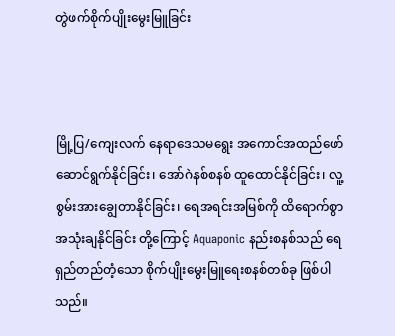တွဲဖက်စိုက်ပျိုးမွေးမြူခြင်း



မြို့ပြ/ကျေးလက် နေရာဒေသမရွေး အကောင်အထည်ဖော် ဆောင်ရွက်နိုင်ခြင်း၊ အော်ဂဲနစ်စနစ် ထူထောင်နိုင်ခြင်း၊ လူ့စွမ်းအားချွေတာနိုင်ခြင်း၊ ရေအရင်းအမြစ်ကို ထိရောက်စွာအသုံးချနိုင်ခြင်း တို့ကြောင့် Aquaponic နည်းစနစ်သည် ရေရှည်တည်တံ့သော စိုက်ပျိုးမွေးမြူရေးစနစ်တစ်ခု ဖြစ်ပါသည်။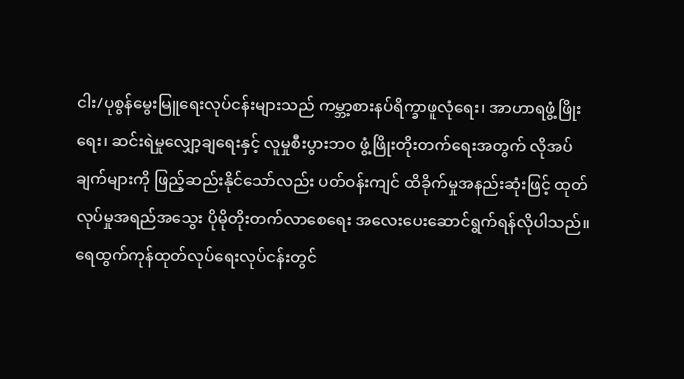ငါး/ပုစွန်မွေးမြူရေးလုပ်ငန်းများသည် ကမ္ဘာ့စားနပ်ရိက္ခာဖူလုံရေး၊ အာဟာရဖွံ့ဖြိုးရေး၊ ဆင်းရဲမှုလျှော့ချရေးနှင့် လူမှုစီးပွားဘဝ ဖွံ့ဖြိုးတိုးတက်ရေးအတွက် လိုအပ်ချက်များကို ဖြည့်ဆည်းနိုင်သော်လည်း ပတ်ဝန်းကျင် ထိခိုက်မှုအနည်းဆုံးဖြင့် ထုတ်လုပ်မှုအရည်အသွေး ပိုမိုတိုးတက်လာစေရေး အလေးပေးဆောင်ရွက်ရန်လိုပါသည်။ ရေထွက်ကုန်ထုတ်လုပ်ရေးလုပ်ငန်းတွင်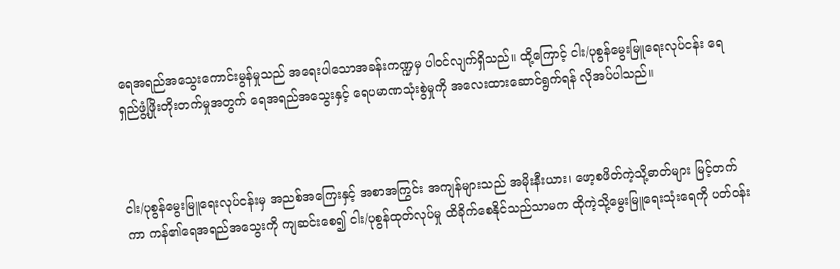ရေအရည်အသွေးကောင်းမွန်မှုသည် အရေးပါသောအခန်းကဏ္ဍမှ ပါဝင်လျက်ရှိသည်။ ထို့ကြောင့် ငါး/ပုစွန်မွေးမြူရေးလုပ်ငန်း ရေရှည်ဖွံ့ဖြိုးတိုးတက်မှုအတွက် ရေအရည်အသွေးနှင့် ရေပမာဏသုံးစွဲမှုကို အလေးထားဆောင်ရွက်ရန် လိုအပ်ပါသည်။



ငါး/ပုစွန်မွေးမြူရေးလုပ်ငန်းမှ အညစ်အကြေးနှင့် အစာအကြွင်း အကျန်များသည် အမိုးနီးယား၊ ဖော့စဖိတ်ကဲ့သို့ဓာတ်များ မြင့်တက်ကာ ကန်၏ရေအရည်အသွေးကို ကျဆင်းစေ၍ ငါး/ပုစွန်ထုတ်လုပ်မှု ထိခိုက်စေနိုင်သည်သာမက ထိုကဲ့သို့မွေးမြူရေးသုံးရေကို ပတ်ဝန်း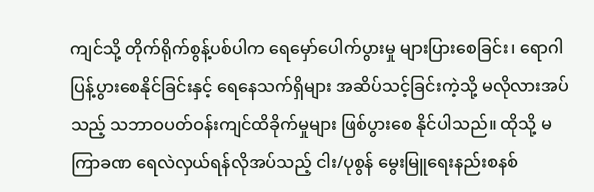ကျင်သို့ တိုက်ရိုက်စွန့်ပစ်ပါက ရေမှော်ပေါက်ပွားမှု များပြားစေခြင်း၊ ရောဂါပြန့်ပွားစေနိုင်ခြင်းနှင့် ရေနေသက်ရှိများ အဆိပ်သင့်ခြင်းကဲ့သို့ မလိုလားအပ်သည့် သဘာဝပတ်ဝန်းကျင်ထိခိုက်မှုများ ဖြစ်ပွားစေ နိုင်ပါသည်။ ထိုသို့ မကြာခဏ ရေလဲလှယ်ရန်လိုအပ်သည့် ငါး/ပုစွန် မွေးမြူရေးနည်းစနစ်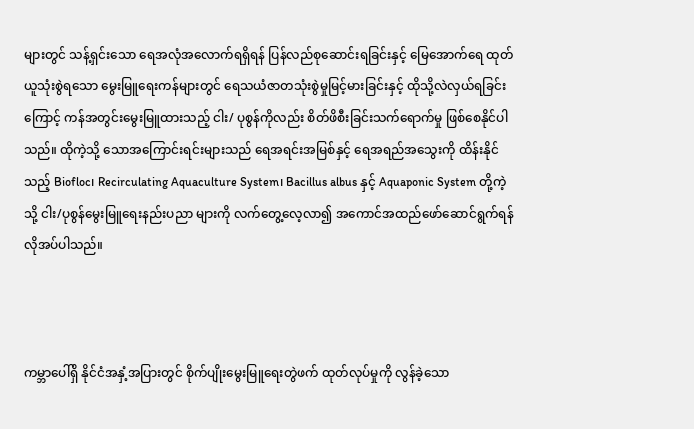များတွင် သန့်ရှင်းသော ရေအလုံအလောက်ရရှိရန် ပြန်လည်စုဆောင်းရခြင်းနှင့် မြေအောက်ရေ ထုတ်ယူသုံးစွဲရသော မွေးမြူရေးကန်များတွင် ရေသယံဇာတသုံးစွဲမှုမြင့်မားခြင်းနှင့် ထိုသို့လဲလှယ်ရခြင်းကြောင့် ကန်အတွင်းမွေးမြူထားသည့် ငါး/ ပုစွန်ကိုလည်း စိတ်ဖိစီးခြင်းသက်ရောက်မှု ဖြစ်စေနိုင်ပါသည်။ ထိုကဲ့သို့ သောအကြောင်းရင်းများသည် ရေအရင်းအမြစ်နှင့် ရေအရည်အသွေးကို ထိန်းနိုင်သည့် Biofloc၊ Recirculating Aquaculture System၊ Bacillus albus နှင့် Aquaponic System တို့ကဲ့သို့ ငါး/ပုစွန်မွေးမြူရေးနည်းပညာ များကို လက်တွေ့လေ့လာ၍ အကောင်အထည်ဖော်ဆောင်ရွက်ရန် လိုအပ်ပါသည်။



ကမ္ဘာပေါ်ရှိ နိုင်ငံအနှံ့အပြားတွင် စိုက်ပျိုးမွေးမြူရေးတွဲဖက် ထုတ်လုပ်မှုကို လွန်ခဲ့သော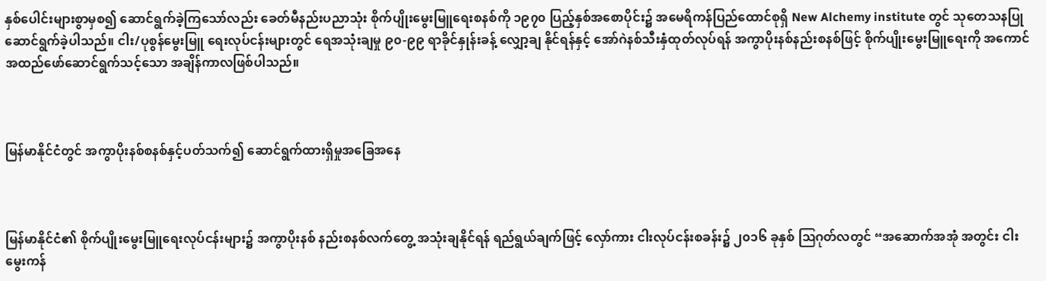နှစ်ပေါင်းများစွာမှစ၍ ဆောင်ရွက်ခဲ့ကြသော်လည်း ခေတ်မီနည်းပညာသုံး စိုက်ပျိုးမွေးမြူရေးစနစ်ကို ၁၉၇၀ ပြည့်နှစ်အစောပိုင်း၌ အမေရိကန်ပြည်ထောင်စုရှိ New Alchemy institute တွင် သုတေသနပြု ဆောင်ရွက်ခဲ့ပါသည်။ ငါး/ပုစွန်မွေးမြူ ရေးလုပ်ငန်းများတွင် ရေအသုံးချမှု ၉၀-၉၉ ရာခိုင်နှုန်းခန့် လျှော့ချ နိုင်ရန်နှင့် အော်ဂဲနစ်သီးနှံထုတ်လုပ်ရန် အကွာပိုးနစ်နည်းစနစ်ဖြင့် စိုက်ပျိုးမွေးမြူ‌ရေးကို အကောင်အထည်ဖော်ဆောင်ရွက်သင့်သော အချိန်ကာလဖြစ်ပါသည်။



မြန်မာနိုင်ငံတွင် အကွာပိုးနစ်စနစ်နှင့်ပတ်သက်၍ ဆောင်ရွက်ထားရှိမှုအခြေအနေ



မြန်မာနိုင်ငံ၏ စိုက်ပျိုးမွေးမြူရေးလုပ်ငန်းများ၌ အကွာပိုးနစ် နည်းစနစ်လက်တွေ့ အသုံးချနိုင်ရန် ရည်ရွယ်ချက်ဖြင့် လှော်ကား ငါးလုပ်ငန်းစခန်း၌ ၂၀၁၆ ခုနှစ် ဩဂုတ်လတွင် “အဆောက်အအုံ အတွင်း ငါးမွေးကန်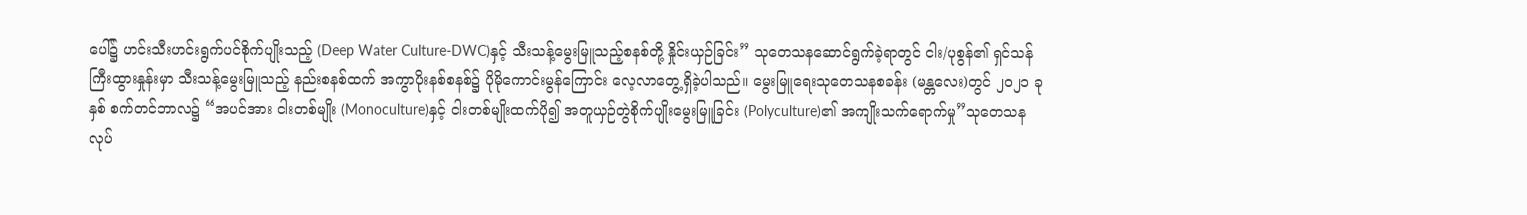ပေါ်၌ ဟင်းသီးဟင်းရွက်ပင်စိုက်ပျိုးသည့် (Deep Water Culture-DWC)နှင့် သီးသန့်မွေးမြူသည့်စနစ်တို့ နှိုင်းယှဉ်ခြင်း” သုတေသနဆောင်ရွက်ခဲ့ရာတွင် ငါး/ပုစွန်၏ ရှင်သန်ကြီးထွားနှုန်းမှာ သီးသန့်မွေးမြူသည့် နည်းစနစ်ထက် အကွာပိုးနစ်စနစ်၌ ပိုမိုကောင်းမွန်ကြောင်း လေ့လာတွေ့ရှိခဲ့ပါသည်။ မွေးမြူရေးသုတေသနစခန်း (မန္တလေး)တွင် ၂၀၂၁ ခုနှစ် စက်တင်ဘာလ၌ “အပင်အား ငါးတစ်မျိုး (Monoculture)နှင့် ငါးတစ်မျိုးထက်ပို၍ အတူယှဉ်တွဲစိုက်ပျိုးမွေးမြူခြင်း (Polyculture)၏ အကျိုးသက်ရောက်မှု”သုတေသနလုပ်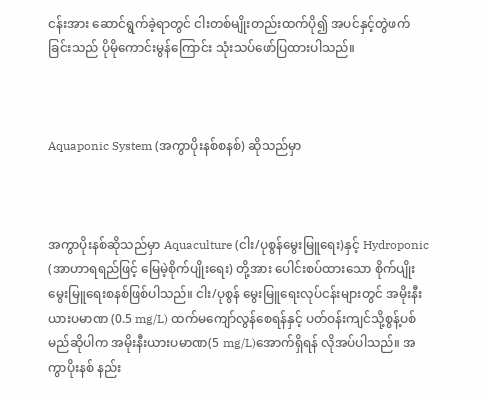ငန်းအား ဆောင်ရွက်ခဲ့ရာတွင် ငါးတစ်မျိုးတည်းထက်ပို၍ အပင်နှင့်တွဲဖက်ခြင်းသည် ပိုမိုကောင်းမွန်ကြောင်း သုံးသပ်ဖော်ပြထားပါသည်။



Aquaponic System (အကွာပိုးနစ်စနစ်) ဆိုသည်မှာ



အကွာပိုးနစ်ဆိုသည်မှာ Aquaculture (ငါး/ပုစွန်မွေးမြူရေး)နှင့် Hydroponic (အာဟာရရည်ဖြင့် မြေမဲ့စိုက်ပျိုးရေး) တို့အား ပေါင်းစပ်ထားသော စိုက်ပျိုးမွေးမြူရေးစနစ်ဖြစ်ပါသည်။ ငါး/ပုစွန် မွေးမြူရေးလုပ်ငန်းများတွင် အမိုးနီးယားပမာဏ (0.5 mg/L) ထက်မကျော်လွန်စေရန်နှင့် ပတ်ဝန်းကျင်သို့စွန့်ပစ်မည်ဆိုပါက အမိုးနီးယားပမာဏ(5 mg/L)အောက်ရှိရန် လိုအပ်ပါသည်။ အကွာပိုးနစ် နည်း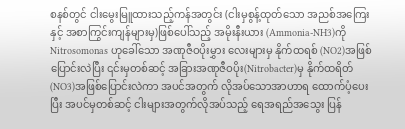စနစ်တွင် ငါးမွေးမြူထားသည့်ကန်အတွင်း (ငါးမှစွန့်ထုတ်သော အညစ်အကြေးနှင့် အစာကြွင်းကျန်များမှ)ဖြစ်ပေါ်သည့် အမိုးနီးယား (Ammonia-NH3)ကို Nitrosomonas ဟုခေါ်သော အဏုဇီဝပိုးမွှား လေးများမှ နိုက်ထရစ် (NO2)အဖြစ် ပြောင်းလဲပြီး ၎င်းမှတစ်ဆင့် အခြားအဏုဇီဝပိုး(Nitrobacter)မှ နိုက်ထရိတ်(NO3)အဖြစ်ပြောင်းလဲကာ အပင်အတွက် လိုအပ်သောအာဟာရ ထောက်ပံ့ပေးပြီး အပင်မှတစ်ဆင့် ငါးများအတွက်လိုအပ်သည့် ရေအရည်အသွေး ပြန်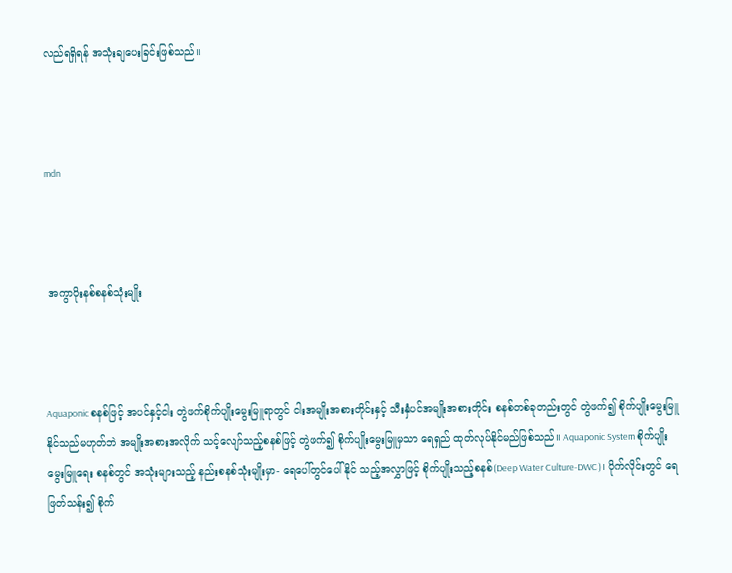လည်ရရှိရန် အသုံးချပေးခြင်းဖြစ်သည်။



mdn



 အကွာပိုးနစ်စနစ်သုံးမျိုး



Aquaponic စနစ်ဖြင့် အပင်နှင့်ငါး တွဲဖက်စိုက်ပျိုးမွေးမြူရာတွင် ငါးအမျိုးအစားတိုင်းနှင့် သီးနှံပင်အမျိုးအစားတိုင်း စနစ်တစ်ခုတည်းတွင် တွဲဖက်၍ စိုက်ပျိုးမွေးမြူနိုင်သည်မဟုတ်ဘဲ အမျိုးအစားအလိုက် သင့်လျော်သည့်စနစ်ဖြင့် တွဲဖက်၍ စိုက်ပျိုးမွေးမြူမှသာ ရေရှည် ထုတ်လုပ်နိုင်မည်ဖြစ်သည်။ Aquaponic System စိုက်ပျိုးမွေးမြူရေး စနစ်တွင် အသုံးများသည့် နည်းစနစ်သုံးမျိုးမှာ- ရေပေါ်တွင်ပေါ်နိုင် သည့်အလွှာဖြင့် စိုက်ပျိုးသည့်စနစ်(Deep Water Culture-DWC)၊ ပိုက်လိုင်းတွင် ရေဖြတ်သန်း၍ စိုက်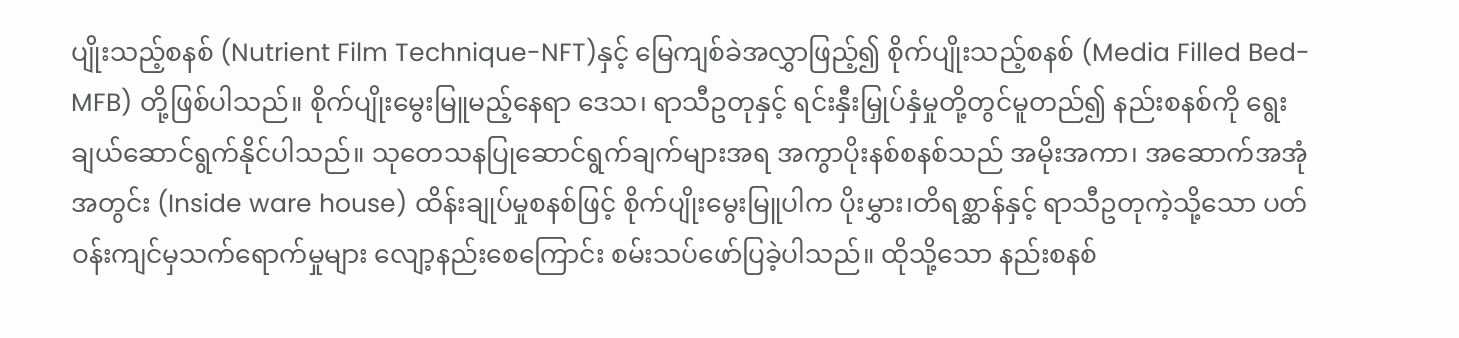ပျိုးသည့်စနစ် (Nutrient Film Technique-NFT)နှင့် မြေကျစ်ခဲအလွှာဖြည့်၍ စိုက်ပျိုးသည့်စနစ် (Media Filled Bed-MFB) တို့ဖြစ်ပါသည်။ စိုက်ပျိုးမွေးမြူမည့်နေရာ‌‌ ဒေသ၊ ရာသီဥတုနှင့် ရင်းနှီးမြှုပ်နှံမှုတို့တွင်မူတည်၍ နည်းစနစ်ကို ရွေးချယ်ဆောင်ရွက်နိုင်ပါသည်။ သုတေသနပြုဆောင်ရွက်ချက်များအရ အကွာပိုးနစ်စနစ်သည် အမိုးအကာ၊ အဆောက်အအုံအတွင်း (Inside ware house) ထိန်းချုပ်မှုစနစ်ဖြင့် စိုက်ပျိုးမွေးမြူပါက ပိုးမွှား၊တိရစ္ဆာန်နှင့် ရာသီဥတုကဲ့သို့သော ပတ်ဝန်းကျင်မှသက်ရောက်မှုများ လျော့နည်းစေကြောင်း စမ်းသပ်ဖော်ပြခဲ့ပါသည်။ ထိုသို့သော နည်းစနစ်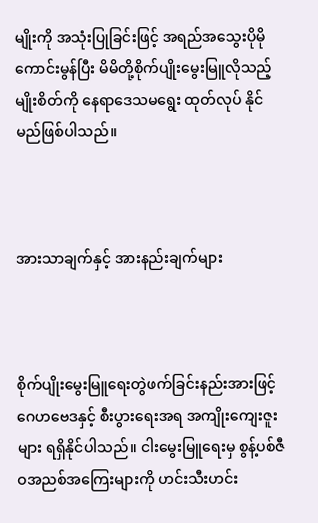မျိုးကို အသုံးပြုခြင်းဖြင့် အရည်အသွေးပိုမိုကောင်းမွန်ပြီး မိမိတို့စိုက်ပျိုးမွေးမြူလိုသည့် မျိုးစိတ်ကို နေရာ‌ဒေသမရွေး ထုတ်လုပ် နိုင်မည်ဖြစ်ပါသည်။



အားသာချက်နှင့် အားနည်းချက်များ



စိုက်ပျိုးမွေးမြူရေးတွဲဖက်ခြင်းနည်းအားဖြင့် ဂေဟဗေဒနှင့် စီးပွားရေးအရ အကျိုးကျေးဇူးများ ရရှိနိုင်ပါသည်။ ငါးမွေးမြူရေးမှ စွန့်ပစ်ဇီဝအညစ်အကြေးများကို ဟင်းသီးဟင်း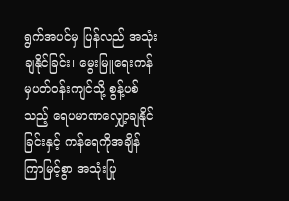ရွက်အပင်မှ ပြန်လည် အသုံးချနိုင်ခြင်း၊ မွေးမြူရေးကန်မှပတ်ဝန်းကျင်သို့ စွန့်ပစ်သည့် ရေပမာဏလျှော့ချနိုင်ခြင်းနှင့် ကန်ရေကိုအချိန်ကြာမြင့်စွာ အသုံးပြု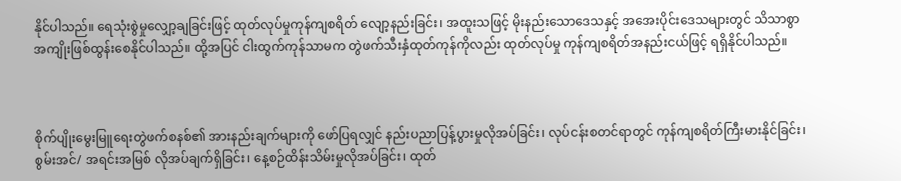နိုင်ပါသည်။ ရေသုံးစွဲမှုလျှော့ချခြင်းဖြင့် ထုတ်လုပ်မှုကုန်ကျစရိတ် လျော့နည်းခြင်း၊ အထူးသဖြင့် မိုးနည်းသောဒေသနှင့် အအေးပိုင်းဒေသများတွင် သိသာစွာ အကျိုးဖြစ်ထွန်းစေနိုင်ပါသည်။ ထို့အပြင် ငါးထွက်ကုန်သာမက တွဲဖက်သီးနှံထုတ်ကုန်ကိုလည်း ထုတ်လုပ်မှု ကုန်ကျစရိတ်အနည်းငယ်ဖြင့် ရရှိနိုင်ပါသည်။



စိုက်ပျိုးမွေးမြူ‌ရေးတွဲဖက်စနစ်၏ အားနည်းချက်များကို ဖော်ပြရလျှင် နည်းပညာပြန့်ပွားမှုလိုအပ်ခြင်း၊ လုပ်ငန်းစတင်ရာတွင် ကုန်ကျစရိတ်ကြီးမားနိုင်ခြင်း၊ စွမ်းအင်/ အရင်းအမြစ် လိုအပ်ချက်ရှိခြင်း၊ နေ့စဉ်ထိန်းသိမ်းမှုလိုအပ်ခြင်း၊ ထုတ်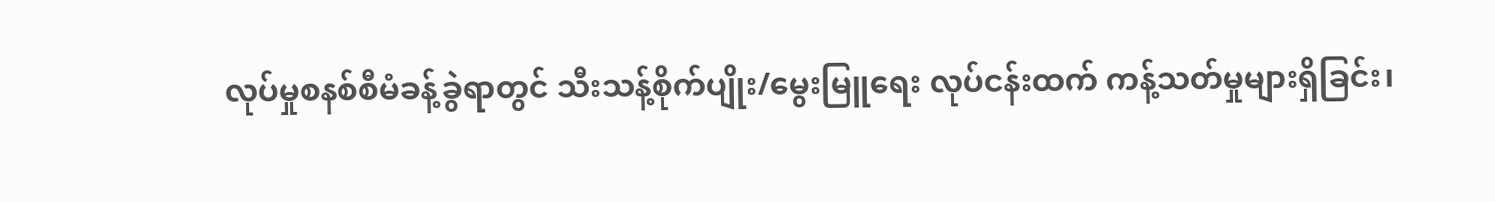လုပ်မှုစနစ်စီမံခန့်ခွဲရာတွင် သီးသန့်စိုက်ပျိုး/မွေးမြူရေး လုပ်ငန်းထက် ကန့်သတ်မှုများရှိခြင်း၊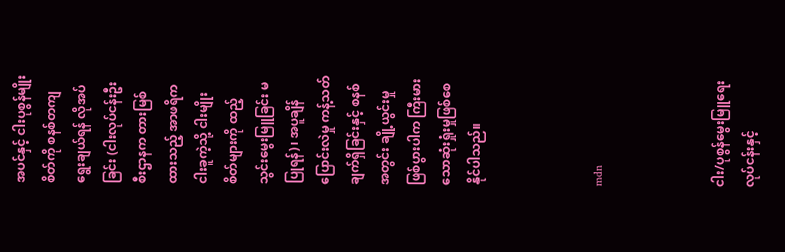အပင်နှင့် ငါးပုစွန်မျိုးစိတ်ကို စနစ်တကျရွေးချယ်ရန် လိုအပ်ခြင်း (ငါးလုပ်ငန်းဦးစီးဌာနက တားမြစ်ထားသည့် အာဖရိကငါးခူကဲ့သို့ ငါးမျိုးစိတ်များကို ထည့်သွင်းမွေးမြူခြင်း မပြုရန်)၊ အပူချိန်ပြောင်းလဲမှု ကန့်သတ်ချက်ရှိခြင်းနှင့် စနစ်အတွင်း ချို့ယွင်းမှုဖြစ်ပွားပါက ကြီးမား သောဆုံးရှုံးမှုဖြစ်စေနိုင်ပါသည်။



mdn



ငါး/ပုစွန်မွေးမြူရေးလုပ်ငန်းနှင့်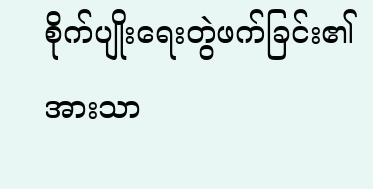စိုက်ပျိုးရေးတွဲဖက်ခြင်း၏ အားသာ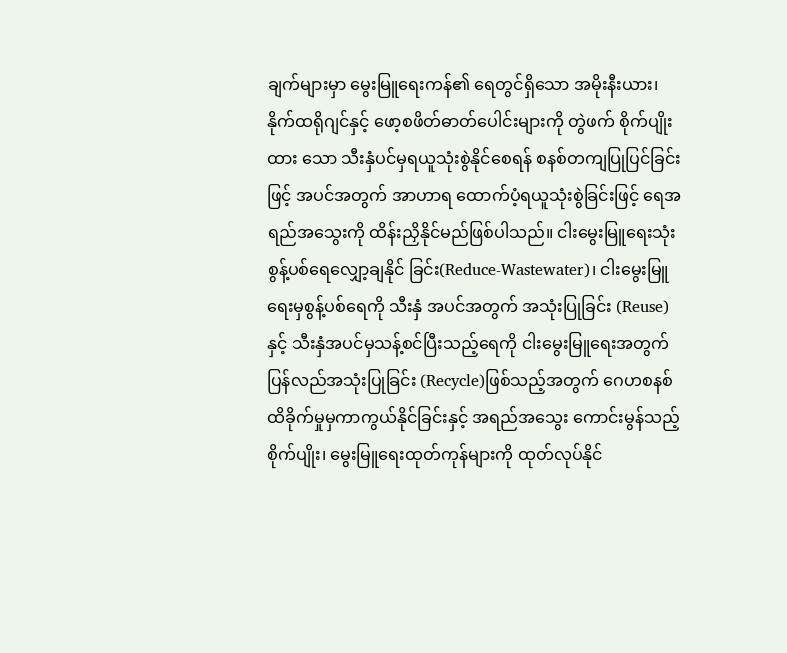ချက်များမှာ မွေးမြူရေးကန်၏ ရေတွင်ရှိသော အမိုးနီးယား၊ နိုက်ထရိုဂျင်နှင့် ဖော့စဖိတ်ဓာတ်ပေါင်းများကို တွဲဖက် စိုက်ပျိုးထား သော သီးနှံပင်မှရယူသုံးစွဲနိုင်စေရန် စနစ်တကျပြုပြင်ခြင်းဖြင့် အပင်အတွက် အာဟာရ ထောက်ပံ့ရယူသုံးစွဲခြင်းဖြင့် ရေအရည်အသွေးကို ထိန်းညှိနိုင်မည်ဖြစ်ပါသည်။ ငါးမွေးမြူရေးသုံး စွန့်ပစ်ရေလျှော့ချနိုင် ခြင်း(Reduce-Wastewater)၊ ငါးမွေးမြူရေးမှစွန့်ပစ်ရေကို သီးနှံ အပင်အတွက် အသုံးပြုခြင်း (Reuse)နှင့် သီးနှံအပင်မှသန့်စင်ပြီးသည့်ရေကို ငါးမွေးမြူရေးအတွက် ပြန်လည်အသုံးပြုခြင်း (Recycle)ဖြစ်သည့်အတွက် ဂေဟစနစ်ထိခိုက်မှုမှကာကွယ်နိုင်ခြင်းနှင့် အရည်အသွေး ကောင်းမွန်သည့် စိုက်ပျိုး၊ မွေးမြူရေးထုတ်ကုန်များကို ထုတ်လုပ်နိုင်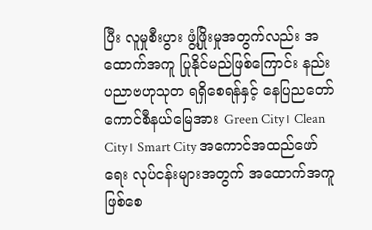ပြီး လူမှုစီးပွား ဖွံ့ဖြိုးမှုအတွက်လည်း အထောက်အကူ ပြုနိုင်မည်ဖြစ်ကြောင်း နည်းပညာဗဟုသုတ ရရှိစေရန်နှင့် နေပြညတော်ကောင်စီနယ်မြေအား Green City၊ Clean City၊ Smart City အကောင်အထည်ဖော်ရေး လုပ်ငန်းများအတွက် အထောက်အကူဖြစ်စေ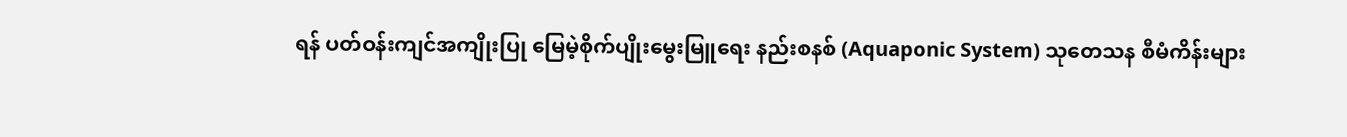ရန် ပတ်ဝန်းကျင်အကျိုးပြု မြေမဲ့စိုက်ပျိုးမွေးမြူရေး နည်းစနစ် (Aquaponic System) သုတေသန စီမံကိန်းများ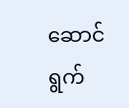ဆောင်ရွက်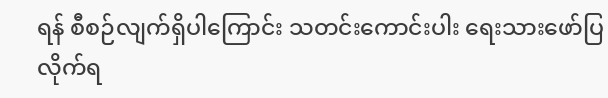ရန် စီစဉ်လျက်ရှိပါကြောင်း သတင်းကောင်းပါး ရေးသားဖော်ပြလိုက်ရ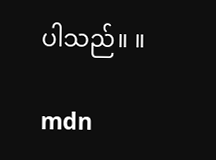ပါသည်။ ။

mdn